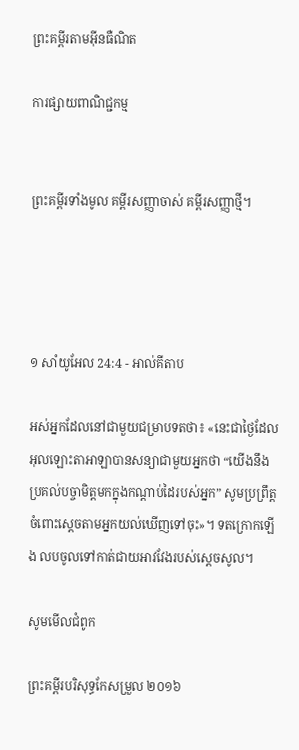ព្រះគម្ពីរតាមអ៊ីនធឺណិត

ការផ្សាយពាណិជ្ជកម្ម


ព្រះគម្ពីរទាំងមូល គម្ពីរសញ្ញាចាស់ គម្ពីរសញ្ញាថ្មី។




១ សាំ‌យូ‌អែល 24:4 - អាល់គីតាប

អស់អ្នកដែលនៅជាមួយជម្រាបទតថា៖ «នេះជាថ្ងៃដែលអុលឡោះ‌តាអាឡាបានសន្យាជាមួយអ្នកថា “យើងនឹងប្រគល់បច្ចា‌មិត្តមកក្នុងកណ្តាប់ដៃរបស់អ្នក” សូមប្រព្រឹត្តចំពោះស្តេចតាមអ្នកយល់ឃើញទៅចុះ»។ ទតក្រោកឡើង លបចូលទៅកាត់ជាយអាវវែងរបស់ស្តេចសូល។

សូមមើលជំពូក

ព្រះគម្ពីរបរិសុទ្ធកែសម្រួល ២០១៦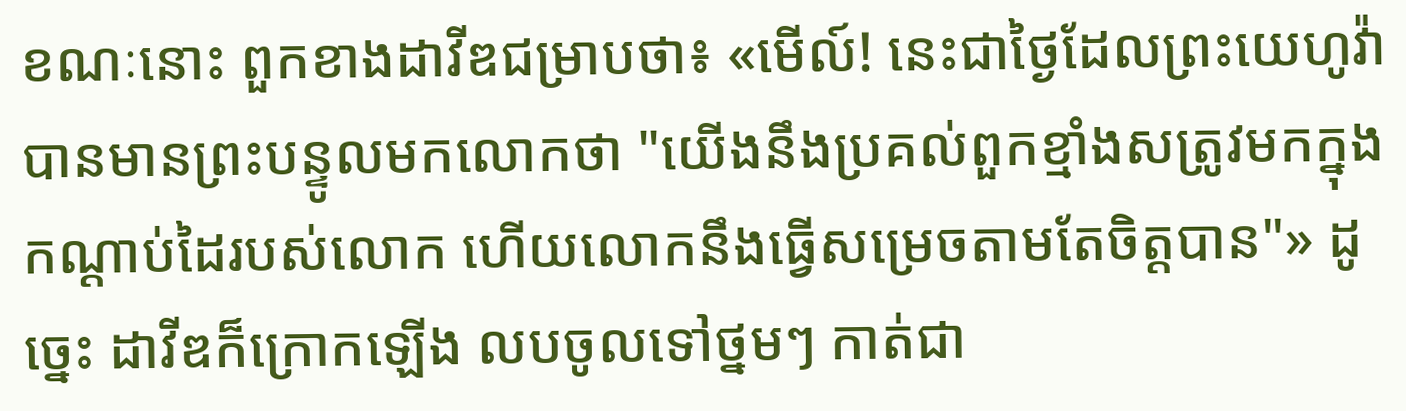ខណៈនោះ ពួកខាងដាវីឌជម្រាបថា៖ «មើល៍! នេះជាថ្ងៃដែលព្រះ‌យេហូវ៉ាបានមានព្រះ‌បន្ទូលមកលោកថា "យើងនឹងប្រគល់ពួកខ្មាំងសត្រូវមកក្នុងកណ្ដាប់ដៃរបស់លោក ហើយលោកនឹងធ្វើសម្រេចតាមតែចិត្តបាន"» ដូច្នេះ ដាវីឌក៏ក្រោកឡើង លបចូលទៅថ្នមៗ កាត់ជា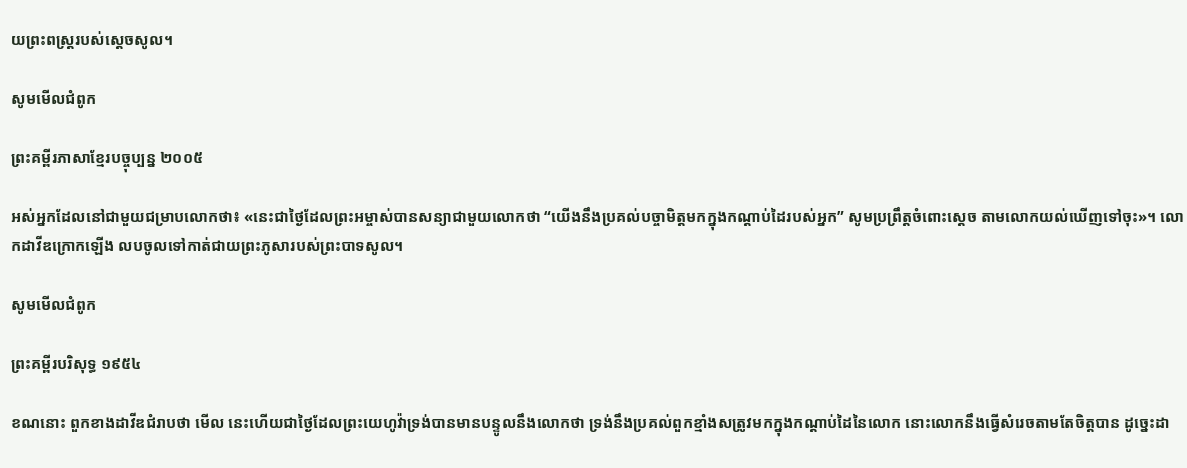យព្រះ‌ពស្ត្ររបស់ស្ដេចសូល។

សូមមើលជំពូក

ព្រះគម្ពីរភាសាខ្មែរបច្ចុប្បន្ន ២០០៥

អស់អ្នកដែលនៅជាមួយជម្រាបលោកថា៖ «នេះជាថ្ងៃដែលព្រះ‌អម្ចាស់បានសន្យាជាមួយលោកថា “យើងនឹងប្រគល់បច្ចា‌មិត្តមកក្នុងកណ្ដាប់ដៃរបស់អ្នក” សូមប្រព្រឹត្តចំពោះស្ដេច តាមលោកយល់ឃើញទៅចុះ»។ លោកដាវីឌក្រោកឡើង លបចូលទៅកាត់ជាយព្រះ‌ភូសារបស់ព្រះ‌បាទសូល។

សូមមើលជំពូក

ព្រះគម្ពីរបរិសុទ្ធ ១៩៥៤

ខណនោះ ពួកខាងដាវីឌជំរាបថា មើល នេះហើយជាថ្ងៃដែលព្រះ‌យេហូវ៉ាទ្រង់បានមានបន្ទូលនឹងលោកថា ទ្រង់នឹងប្រគល់ពួកខ្មាំងសត្រូវមកក្នុងកណ្តាប់ដៃនៃលោក នោះលោកនឹងធ្វើសំរេចតាមតែចិត្តបាន ដូច្នេះដា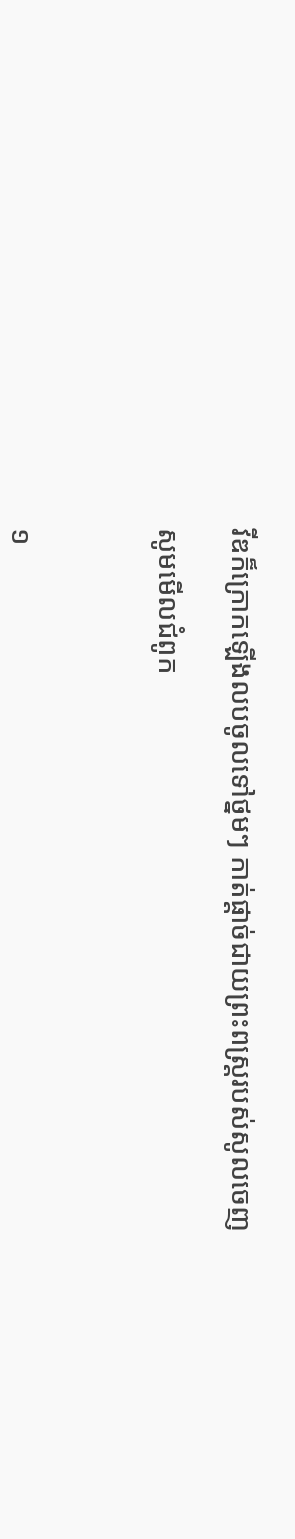វីឌក៏ក្រោកឡើងលបចូលទៅថ្នមៗ កាត់ផ្តាច់ជាយព្រះ‌ពស្ត្ររបស់សូលចេញ

សូមមើលជំពូក



១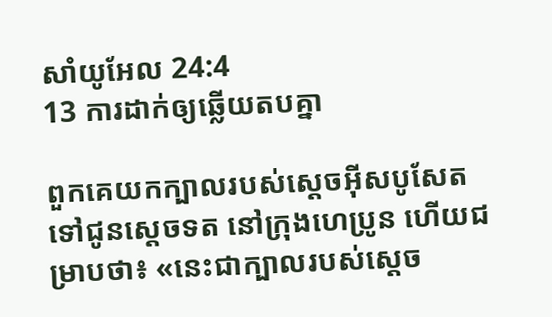សាំ‌យូ‌អែល 24:4
13 ការដាក់ឲ្យឆ្លើយតបគ្នា

ពួកគេយកក្បាលរបស់ស្តេចអ៊ីស‌បូសែត ទៅជូនស្តេចទត នៅក្រុងហេ‌ប្រូន ហើយជម្រាបថា៖ «នេះជាក្បាលរបស់ស្តេច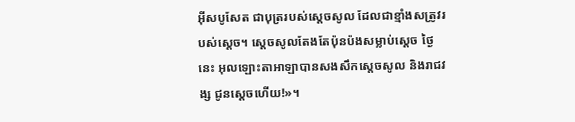អ៊ីស‌បូសែត ជាបុត្ររបស់ស្តេចសូល ដែលជាខ្មាំងសត្រូវរបស់ស្តេច។ ស្តេចសូលតែងតែប៉ុន‌ប៉ងសម្លាប់ស្តេច ថ្ងៃនេះ អុលឡោះ‌តាអាឡាបានសង‌សឹកស្តេចសូល និងរាជ‌វង្ស ជូនស្តេចហើយ!»។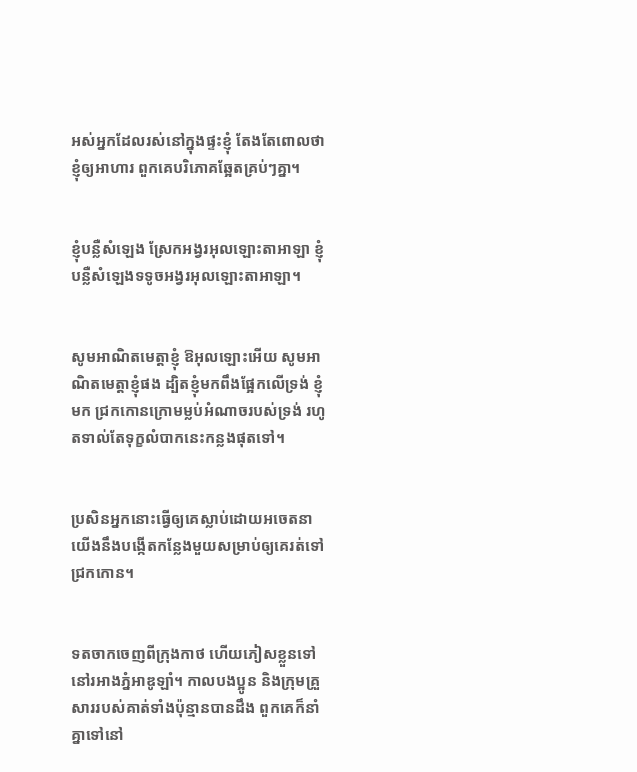អស់អ្នកដែលរស់នៅក្នុងផ្ទះខ្ញុំ តែងតែពោលថា ខ្ញុំឲ្យអាហារ ពួកគេបរិភោគឆ្អែតគ្រប់ៗគ្នា។


ខ្ញុំបន្លឺសំឡេង ស្រែកអង្វរអុលឡោះ‌តាអាឡា ខ្ញុំបន្លឺសំឡេងទទូចអង្វរអុលឡោះ‌តាអាឡា។


សូមអាណិតមេត្តាខ្ញុំ ឱអុលឡោះអើយ សូមអាណិតមេត្តាខ្ញុំផង ដ្បិតខ្ញុំមកពឹងផ្អែកលើទ្រង់ ខ្ញុំមក ជ្រកកោនក្រោមម្លប់អំណាចរបស់ទ្រង់ រហូតទាល់តែទុក្ខលំបាកនេះកន្លងផុតទៅ។


ប្រសិនអ្នកនោះធ្វើឲ្យគេស្លាប់ដោយអចេតនា យើងនឹងបង្កើតកន្លែងមួយសម្រាប់ឲ្យគេរត់ទៅជ្រកកោន។


ទតចាកចេញពីក្រុងកាថ ហើយភៀសខ្លួនទៅនៅរអាងភ្នំអាឌូ‌ឡាំ។ កាលបង‌ប្អូន និងក្រុមគ្រួសាររបស់គាត់ទាំងប៉ុន្មានបានដឹង ពួកគេក៏នាំគ្នាទៅនៅ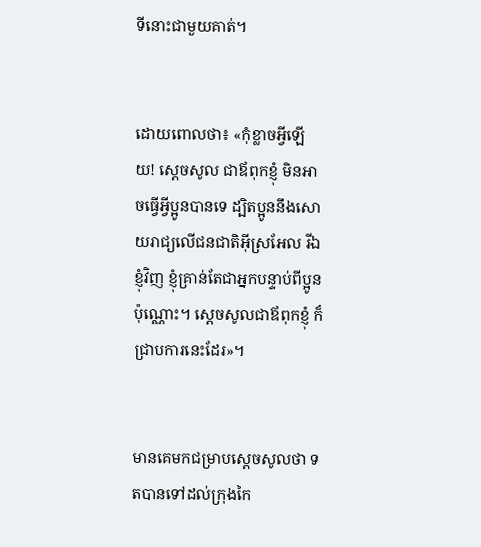ទីនោះជាមួយគាត់។


ដោយពោលថា៖ «កុំខ្លាចអ្វីឡើយ! ស្តេចសូល ជាឪពុកខ្ញុំ មិនអាចធ្វើអ្វីប្អូនបានទេ ដ្បិតប្អូននឹងសោយរាជ្យលើជន‌ជាតិអ៊ីស្រ‌អែល រីឯខ្ញុំវិញ ខ្ញុំគ្រាន់តែជាអ្នកបន្ទាប់ពីប្អូនប៉ុណ្ណោះ។ ស្តេចសូលជាឪពុកខ្ញុំ ក៏ជ្រាបការនេះដែរ»។


មានគេមកជម្រាបស្តេចសូលថា ទតបានទៅដល់ក្រុងកៃ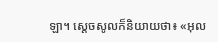ឡា។ ស្តេចសូលក៏និយាយថា៖ «អុល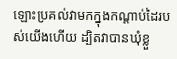ឡោះប្រគល់វាមកក្នុងកណ្តាប់ដៃរបស់យើងហើយ ដ្បិតវាបានឃុំខ្លួ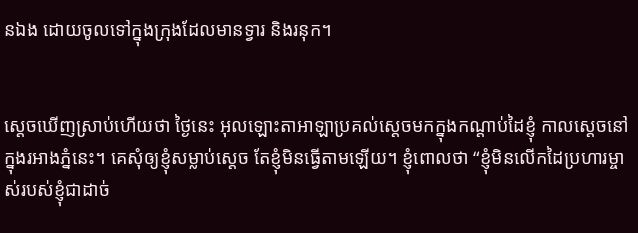នឯង ដោយចូលទៅក្នុងក្រុងដែលមានទ្វារ និងរនុក។


ស្តេចឃើញស្រាប់ហើយថា ថ្ងៃនេះ អុលឡោះ‌តាអាឡាប្រគល់ស្តេចមកក្នុងកណ្តាប់ដៃខ្ញុំ កាលស្តេចនៅក្នុងរអាងភ្នំនេះ។ គេសុំឲ្យខ្ញុំសម្លាប់ស្តេច តែខ្ញុំមិនធ្វើតាមឡើយ។ ខ្ញុំពោលថា “ខ្ញុំមិនលើកដៃប្រហារម្ចាស់របស់ខ្ញុំជាដាច់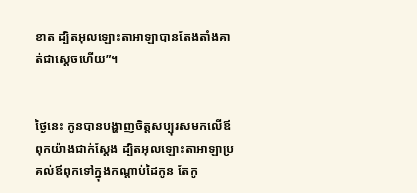ខាត ដ្បិតអុលឡោះ‌តាអាឡាបានតែងតាំងគាត់ជាស្តេចហើយ”។


ថ្ងៃនេះ កូនបានបង្ហាញចិត្តសប្បុរសមកលើឪពុកយ៉ាងជាក់ស្តែង ដ្បិតអុលឡោះ‌តាអាឡាប្រគល់ឪពុកទៅក្នុងកណ្តាប់ដៃកូន តែកូ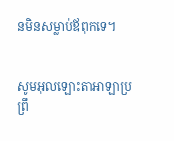នមិនសម្លាប់ឪពុកទេ។


សូមអុលឡោះ‌តាអាឡាប្រព្រឹ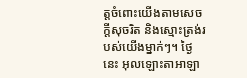ត្តចំពោះយើងតាមសេចក្តីសុចរិត និងស្មោះត្រង់របស់យើងម្នាក់ៗ។ ថ្ងៃនេះ អុលឡោះ‌តាអាឡា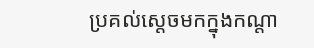ប្រគល់ស្តេចមកក្នុងកណ្តា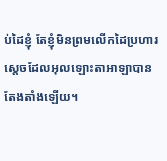ប់ដៃខ្ញុំ តែខ្ញុំមិនព្រមលើកដៃប្រហារស្តេចដែលអុលឡោះ‌តាអាឡាបានតែងតាំងឡើយ។